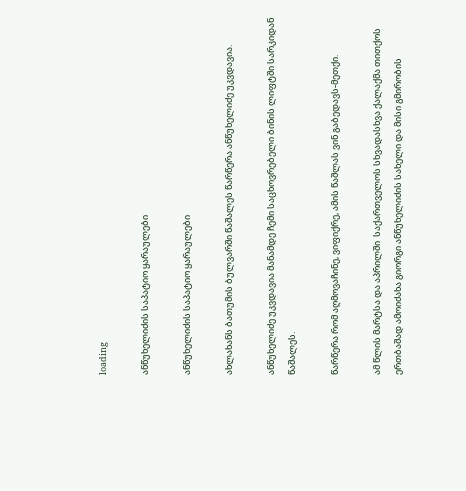loading

ანწუხელიძის საპატიო ყარაულები

ანწუხელიძის საპატიო ყარაულები

ახლახანს ბათუმის ბულვარში წაშალეს წარწერა ანწუხელიძე უკვდავია.

ანწუხელიძე უკვდავია მანამდე ჩემი საცხოვრებელი ბინის ლიფტში სარკიდან წაშალეს.

წარწერა რომ აღმოვაჩინე, ვიფიქრე, ამის წაშლას ვინ გაბედავს-მეთქი.

ამ წლის მარტსა და აპრილში  საქართველოს სხვადასხვა ქალაქმა თითქოს ერთბაშად ამოიძახა გიორგი ანწუხელიძის სახელი და მისი გმირობის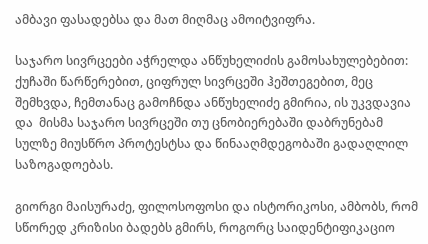ამბავი ფასადებსა და მათ მიღმაც ამოიტვიფრა.

საჯარო სივრცეები აჭრელდა ანწუხელიძის გამოსახულებებით: ქუჩაში წარწერებით, ციფრულ სივრცეში ჰეშთეგებით, მეც შემხვდა, ჩემთანაც გამოჩნდა ანწუხელიძე გმირია, ის უკვდავია და  მისმა საჯარო სივრცეში თუ ცნობიერებაში დაბრუნებამ სულზე მიუსწრო პროტესტსა და წინააღმდეგობაში გადაღლილ საზოგადოებას.

გიორგი მაისურაძე, ფილოსოფოსი და ისტორიკოსი, ამბობს, რომ სწორედ კრიზისი ბადებს გმირს, როგორც საიდენტიფიკაციო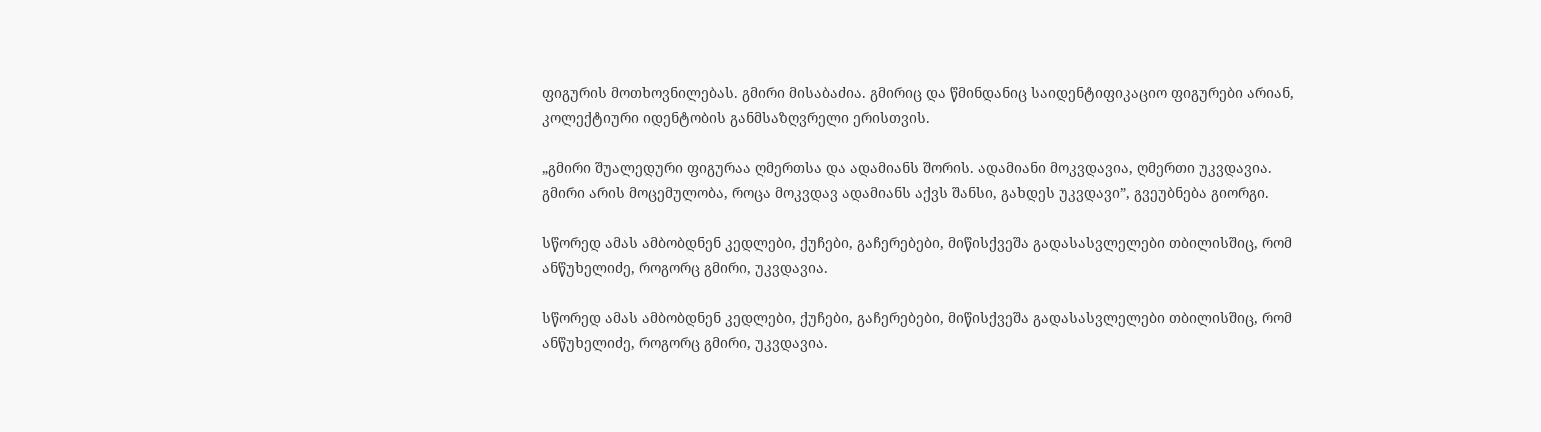ფიგურის მოთხოვნილებას. გმირი მისაბაძია. გმირიც და წმინდანიც საიდენტიფიკაციო ფიგურები არიან, კოლექტიური იდენტობის განმსაზღვრელი ერისთვის.

„გმირი შუალედური ფიგურაა ღმერთსა და ადამიანს შორის. ადამიანი მოკვდავია, ღმერთი უკვდავია. გმირი არის მოცემულობა, როცა მოკვდავ ადამიანს აქვს შანსი, გახდეს უკვდავი”, გვეუბნება გიორგი.

სწორედ ამას ამბობდნენ კედლები, ქუჩები, გაჩერებები, მიწისქვეშა გადასასვლელები თბილისშიც, რომ ანწუხელიძე, როგორც გმირი, უკვდავია.

სწორედ ამას ამბობდნენ კედლები, ქუჩები, გაჩერებები, მიწისქვეშა გადასასვლელები თბილისშიც, რომ ანწუხელიძე, როგორც გმირი, უკვდავია.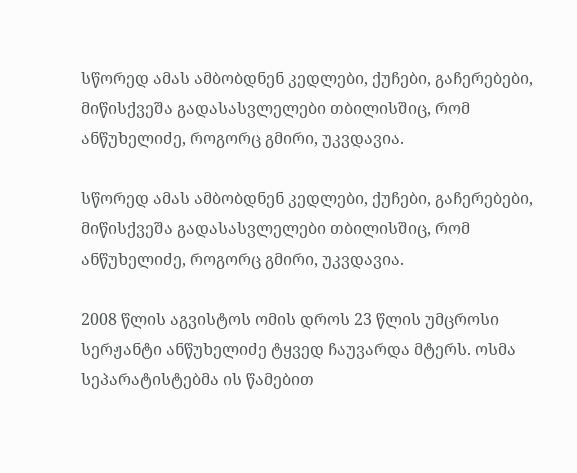სწორედ ამას ამბობდნენ კედლები, ქუჩები, გაჩერებები, მიწისქვეშა გადასასვლელები თბილისშიც, რომ ანწუხელიძე, როგორც გმირი, უკვდავია.

სწორედ ამას ამბობდნენ კედლები, ქუჩები, გაჩერებები, მიწისქვეშა გადასასვლელები თბილისშიც, რომ ანწუხელიძე, როგორც გმირი, უკვდავია.

2008 წლის აგვისტოს ომის დროს 23 წლის უმცროსი სერჟანტი ანწუხელიძე ტყვედ ჩაუვარდა მტერს. ოსმა სეპარატისტებმა ის წამებით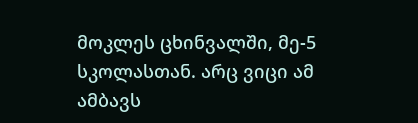მოკლეს ცხინვალში, მე-5 სკოლასთან. არც ვიცი ამ ამბავს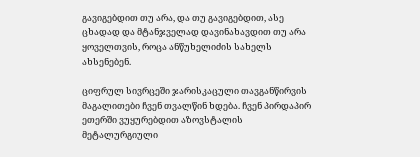გავიგებდით თუ არა, და თუ გავიგებდით, ასე ცხადად და მტანჯველად დავინახავდით თუ არა ყოველთვის, როცა ანწუხელიძის სახელს ახსენებენ.

ციფრულ სივრცეში ჯარისკაცული თავგანწირვის მაგალითები ჩვენ თვალწინ ხდება. ჩვენ პირდაპირ ეთერში ვუყურებდით აზოვსტალის მეტალურგიული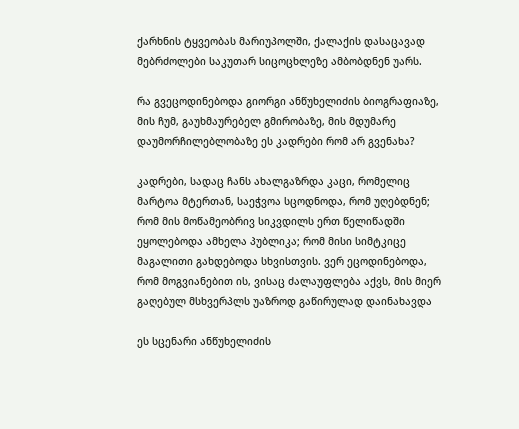ქარხნის ტყვეობას მარიუპოლში, ქალაქის დასაცავად მებრძოლები საკუთარ სიცოცხლეზე ამბობდნენ უარს.

რა გვეცოდინებოდა გიორგი ანწუხელიძის ბიოგრაფიაზე, მის ჩუმ, გაუხმაურებელ გმირობაზე, მის მდუმარე დაუმორჩილებლობაზე ეს კადრები რომ არ გვენახა?

კადრები, სადაც ჩანს ახალგაზრდა კაცი, რომელიც მარტოა მტერთან, საეჭვოა სცოდნოდა, რომ უღებდნენ; რომ მის მოწამეობრივ სიკვდილს ერთ წელიწადში ეყოლებოდა ამხელა პუბლიკა; რომ მისი სიმტკიცე მაგალითი გახდებოდა სხვისთვის. ვერ ეცოდინებოდა, რომ მოგვიანებით ის, ვისაც ძალაუფლება აქვს, მის მიერ გაღებულ მსხვერპლს უაზროდ გაწირულად დაინახავდა

ეს სცენარი ანწუხელიძის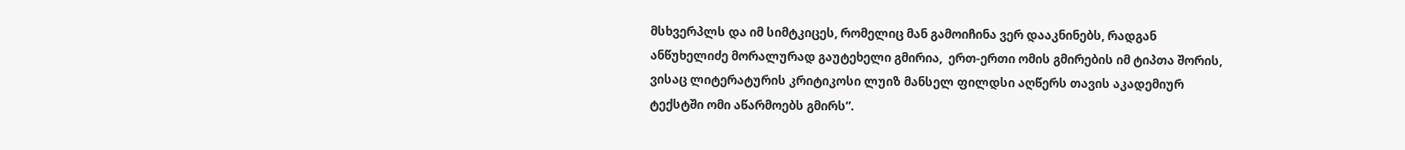მსხვერპლს და იმ სიმტკიცეს, რომელიც მან გამოიჩინა ვერ დააკნინებს, რადგან ანწუხელიძე მორალურად გაუტეხელი გმირია,  ერთ-ერთი ომის გმირების იმ ტიპთა შორის, ვისაც ლიტერატურის კრიტიკოსი ლუიზ მანსელ ფილდსი აღწერს თავის აკადემიურ ტექსტში ომი აწარმოებს გმირს”.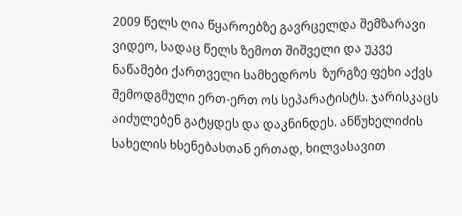2009 წელს ღია წყაროებზე გავრცელდა შემზარავი ვიდეო, სადაც წელს ზემოთ შიშველი და უკვე ნაწამები ქართველი სამხედროს  ზურგზე ფეხი აქვს შემოდგმული ერთ-ერთ ოს სეპარატისტს. ჯარისკაცს აიძულებენ გატყდეს და დაკნინდეს. ანწუხელიძის სახელის ხსენებასთან ერთად, ხილვასავით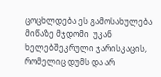ცოცხლდება ეს გამოსახულება მიწაზე მჯდომი  უკან ხელებშეკრული ჯარისკაცის, რომელიც დუმს და არ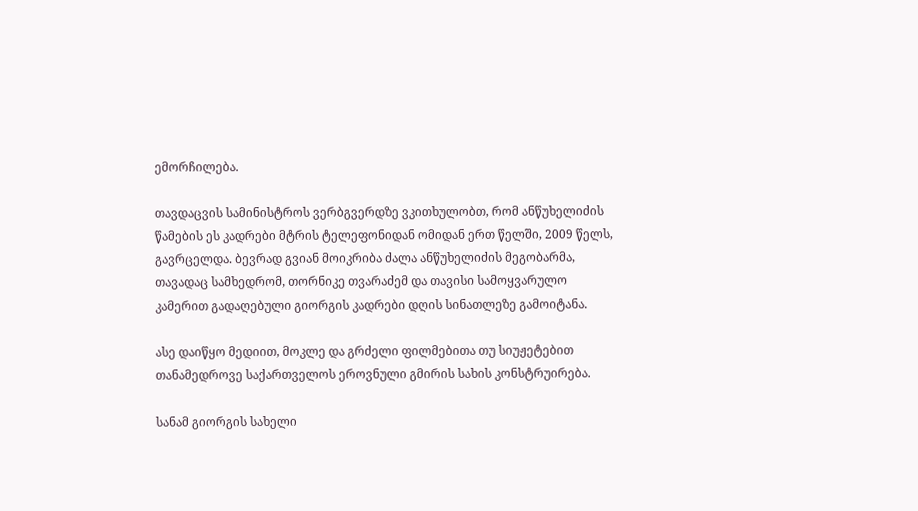ემორჩილება.

თავდაცვის სამინისტროს ვერბგვერდზე ვკითხულობთ, რომ ანწუხელიძის წამების ეს კადრები მტრის ტელეფონიდან ომიდან ერთ წელში, 2009 წელს, გავრცელდა. ბევრად გვიან მოიკრიბა ძალა ანწუხელიძის მეგობარმა, თავადაც სამხედრომ, თორნიკე თვარაძემ და თავისი სამოყვარულო კამერით გადაღებული გიორგის კადრები დღის სინათლეზე გამოიტანა.

ასე დაიწყო მედიით, მოკლე და გრძელი ფილმებითა თუ სიუჟეტებით თანამედროვე საქართველოს ეროვნული გმირის სახის კონსტრუირება.

სანამ გიორგის სახელი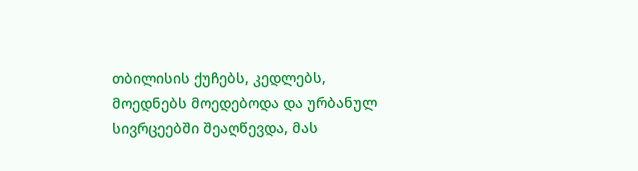თბილისის ქუჩებს, კედლებს, მოედნებს მოედებოდა და ურბანულ სივრცეებში შეაღწევდა, მას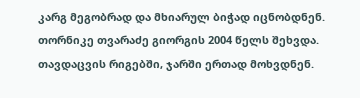კარგ მეგობრად და მხიარულ ბიჭად იცნობდნენ. თორნიკე თვარაძე გიორგის 2004 წელს შეხვდა. თავდაცვის რიგებში, ჯარში ერთად მოხვდნენ.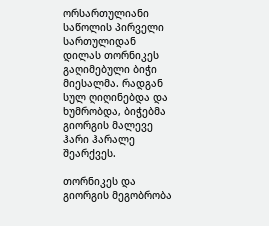ორსართულიანი საწოლის პირველი სართულიდან დილას თორნიკეს გაღიმებული ბიჭი მიესალმა. რადგან სულ ღიღინებდა და ხუმრობდა, ბიჭებმა გიორგის მალევე ჰარი ჰარალე შეარქვეს.

თორნიკეს და გიორგის მეგობრობა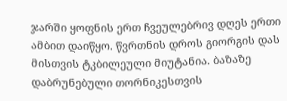ჯარში ყოფნის ერთ ჩვეულებრივ დღეს ერთი ამბით დაიწყო. წვრთნის დროს გიორგის დას მისთვის ტკბილეული მიუტანია. ბაზაზე დაბრუნებული თორნიკესთვის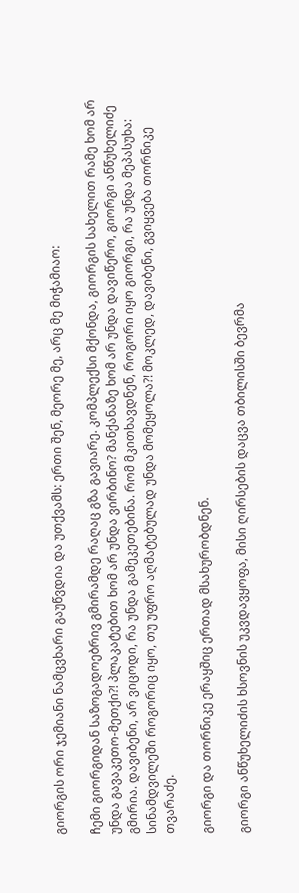გიორგის ორი ჯემიანი ნამცვხარი გაუწვდია და უთქვამს: ერთი შენ, მეორე მე, არც მე მიჭამიაო:

ჩემი გიორგიდან საზოგადოებრივ გმირამდე რაღაც გზა გავიარე. კომპლექსი მქონდა, გიორგის სახელით რამე ხომ არ უნდა გავაკეთო-მეთქი?! პლაკატებით ხომ არ უნდა ვირბინო? მანქანაზე ხომ არ უნდა დავიწერო, გიორგი ანწუხელიძე გმირია. დავიბენი, არ ვიცოდი, რა უნდა გამეკეთებინა. რომ მკითხავდნენ, როგორი იყო გიორგი, რა უნდა მეპასუხა: სინამდვილეში როგორიც იყო, თუ უფრო აღმატებულად უნდა მომეყოლა?! მოკლედ, დავიბენი, გვიყვება თორნიკე თვარაძე.

გიორგი და თორნიკე ერაყშიც ერთად მსახურობდნენ.

გიორგი ანწუხელიძის ხსოვნის უკვდავყოფა, მისი ღირსების დაცვა თბილისში ბევრმა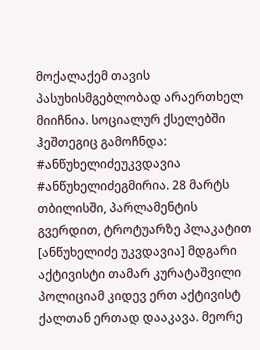მოქალაქემ თავის პასუხისმგებლობად არაერთხელ მიიჩნია. სოციალურ ქსელებში ჰეშთეგიც გამოჩნდა:  #ანწუხელიძეუკვდავია #ანწუხელიძეგმირია. 28 მარტს თბილისში, პარლამენტის გვერდით, ტროტუარზე პლაკატით [ანწუხელიძე უკვდავია] მდგარი აქტივისტი თამარ კურატაშვილი პოლიციამ კიდევ ერთ აქტივისტ ქალთან ერთად დააკავა. მეორე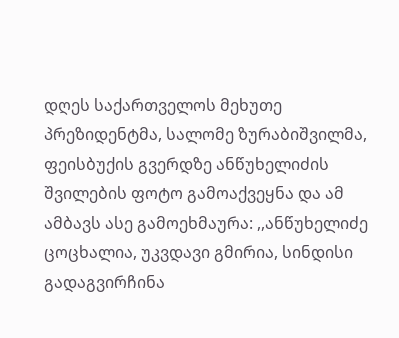დღეს საქართველოს მეხუთე პრეზიდენტმა, სალომე ზურაბიშვილმა, ფეისბუქის გვერდზე ანწუხელიძის შვილების ფოტო გამოაქვეყნა და ამ ამბავს ასე გამოეხმაურა: ,,ანწუხელიძე ცოცხალია, უკვდავი გმირია, სინდისი გადაგვირჩინა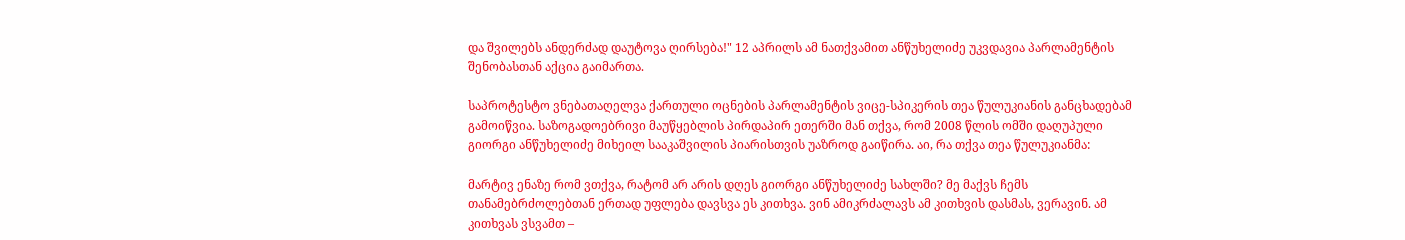და შვილებს ანდერძად დაუტოვა ღირსება!" 12 აპრილს ამ ნათქვამით ანწუხელიძე უკვდავია პარლამენტის შენობასთან აქცია გაიმართა.

საპროტესტო ვნებათაღელვა ქართული ოცნების პარლამენტის ვიცე-სპიკერის თეა წულუკიანის განცხადებამ გამოიწვია. საზოგადოებრივი მაუწყებლის პირდაპირ ეთერში მან თქვა, რომ 2008 წლის ომში დაღუპული გიორგი ანწუხელიძე მიხეილ სააკაშვილის პიარისთვის უაზროდ გაიწირა. აი, რა თქვა თეა წულუკიანმა:

მარტივ ენაზე რომ ვთქვა, რატომ არ არის დღეს გიორგი ანწუხელიძე სახლში? მე მაქვს ჩემს თანამებრძოლებთან ერთად უფლება დავსვა ეს კითხვა. ვინ ამიკრძალავს ამ კითხვის დასმას, ვერავინ. ამ კითხვას ვსვამთ –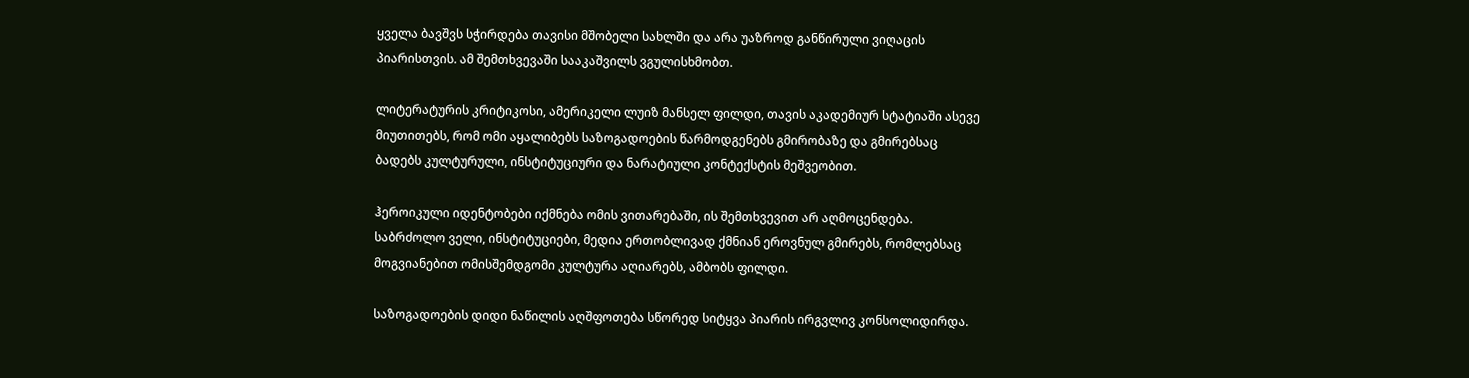ყველა ბავშვს სჭირდება თავისი მშობელი სახლში და არა უაზროდ განწირული ვიღაცის პიარისთვის. ამ შემთხვევაში სააკაშვილს ვგულისხმობთ.

ლიტერატურის კრიტიკოსი, ამერიკელი ლუიზ მანსელ ფილდი, თავის აკადემიურ სტატიაში ასევე მიუთითებს, რომ ომი აყალიბებს საზოგადოების წარმოდგენებს გმირობაზე და გმირებსაც ბადებს კულტურული, ინსტიტუციური და ნარატიული კონტექსტის მეშვეობით.

ჰეროიკული იდენტობები იქმნება ომის ვითარებაში, ის შემთხვევით არ აღმოცენდება. საბრძოლო ველი, ინსტიტუციები, მედია ერთობლივად ქმნიან ეროვნულ გმირებს, რომლებსაც მოგვიანებით ომისშემდგომი კულტურა აღიარებს, ამბობს ფილდი.

საზოგადოების დიდი ნაწილის აღშფოთება სწორედ სიტყვა პიარის ირგვლივ კონსოლიდირდა.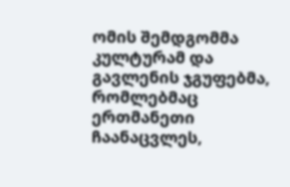ომის შემდგომმა კულტურამ და გავლენის ჯგუფებმა, რომლებმაც ერთმანეთი ჩაანაცვლეს,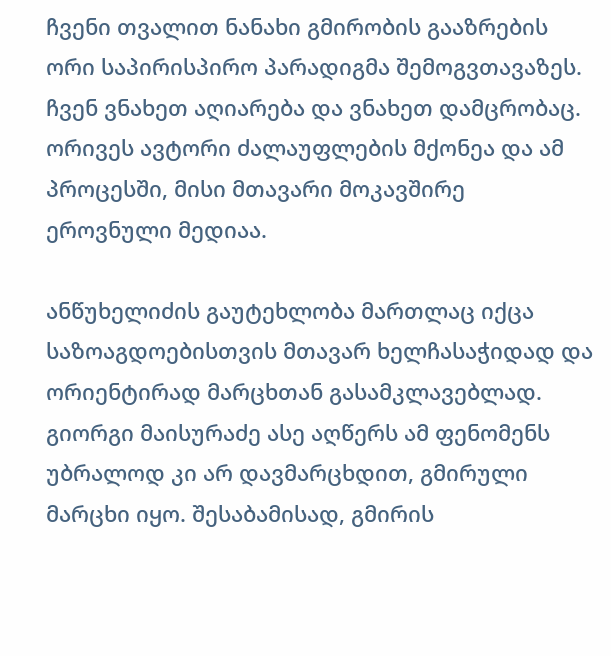ჩვენი თვალით ნანახი გმირობის გააზრების ორი საპირისპირო პარადიგმა შემოგვთავაზეს. ჩვენ ვნახეთ აღიარება და ვნახეთ დამცრობაც. ორივეს ავტორი ძალაუფლების მქონეა და ამ პროცესში, მისი მთავარი მოკავშირე ეროვნული მედიაა.

ანწუხელიძის გაუტეხლობა მართლაც იქცა საზოაგდოებისთვის მთავარ ხელჩასაჭიდად და ორიენტირად მარცხთან გასამკლავებლად. გიორგი მაისურაძე ასე აღწერს ამ ფენომენს უბრალოდ კი არ დავმარცხდით, გმირული მარცხი იყო. შესაბამისად, გმირის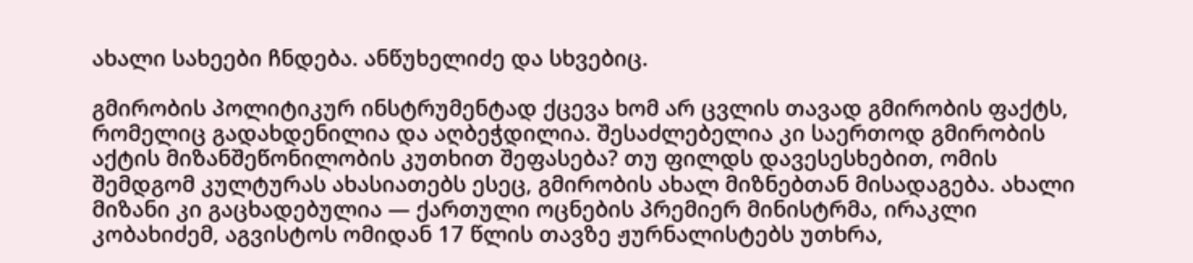ახალი სახეები ჩნდება. ანწუხელიძე და სხვებიც.

გმირობის პოლიტიკურ ინსტრუმენტად ქცევა ხომ არ ცვლის თავად გმირობის ფაქტს, რომელიც გადახდენილია და აღბეჭდილია. შესაძლებელია კი საერთოდ გმირობის აქტის მიზანშეწონილობის კუთხით შეფასება? თუ ფილდს დავესესხებით, ომის შემდგომ კულტურას ახასიათებს ესეც, გმირობის ახალ მიზნებთან მისადაგება. ახალი მიზანი კი გაცხადებულია — ქართული ოცნების პრემიერ მინისტრმა, ირაკლი კობახიძემ, აგვისტოს ომიდან 17 წლის თავზე ჟურნალისტებს უთხრა,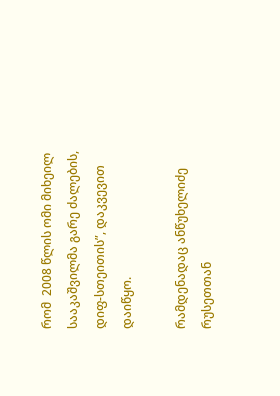რომ  2008 წლის ომი მიხეილ სააკაშვილმა გარე ძალების, დიფ-სთეითის”, დაკვევით დაიწყო.

რამდენადაც ანწუხელიძე რუსეთთან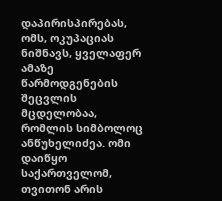დაპირისპირებას, ომს, ოკუპაციას ნიშნავს, ყველაფერ ამაზე წარმოდგენების შეცვლის მცდელობაა, რომლის სიმბოლოც ანწუხელიძეა. ომი დაიწყო საქართველომ, თვითონ არის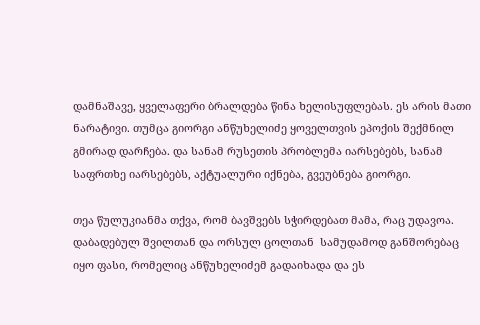დამნაშავე, ყველაფერი ბრალდება წინა ხელისუფლებას. ეს არის მათი ნარატივი. თუმცა გიორგი ანწუხელიძე ყოველთვის ეპოქის შექმნილ გმირად დარჩება. და სანამ რუსეთის პრობლემა იარსებებს, სანამ საფრთხე იარსებებს, აქტუალური იქნება, გვეუბნება გიორგი.

თეა წულუკიანმა თქვა, რომ ბავშვებს სჭირდებათ მამა, რაც უდავოა. დაბადებულ შვილთან და ორსულ ცოლთან  სამუდამოდ განშორებაც იყო ფასი, რომელიც ანწუხელიძემ გადაიხადა და ეს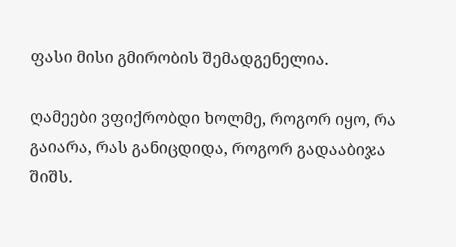ფასი მისი გმირობის შემადგენელია.

ღამეები ვფიქრობდი ხოლმე, როგორ იყო, რა გაიარა, რას განიცდიდა, როგორ გადააბიჯა შიშს.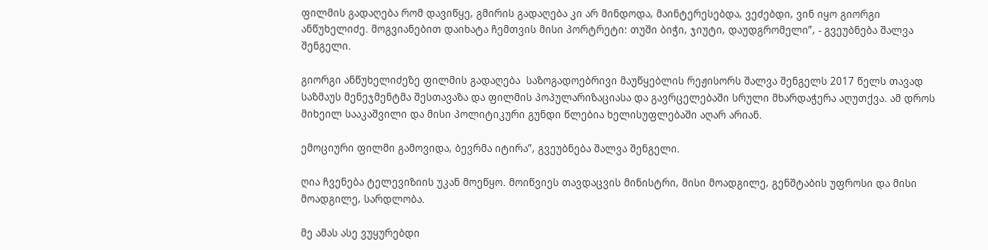ფილმის გადაღება რომ დავიწყე, გმირის გადაღება კი არ მინდოდა, მაინტერესებდა, ვეძებდი, ვინ იყო გიორგი ანწუხელიძე. მოგვიანებით დაიხატა ჩემთვის მისი პორტრეტი: თუში ბიჭი, ჯიუტი, დაუდგრომელი”, - გვეუბნება შალვა შენგელი.

გიორგი ანწუხელიძეზე ფილმის გადაღება  საზოგადოებრივი მაუწყებლის რეჟისორს შალვა შენგელს 2017 წელს თავად საზმაუს მენეჯმენტმა შესთავაზა და ფილმის პოპულარიზაციასა და გავრცელებაში სრული მხარდაჭერა აღუთქვა. ამ დროს მიხეილ სააკაშვილი და მისი პოლიტიკური გუნდი წლებია ხელისუფლებაში აღარ არიან.

ემოციური ფილმი გამოვიდა, ბევრმა იტირა”, გვეუბნება შალვა შენგელი.

ღია ჩვენება ტელევიზიის უკან მოეწყო. მოიწვიეს თავდაცვის მინისტრი, მისი მოადგილე, გენშტაბის უფროსი და მისი მოადგილე, სარდლობა.

მე ამას ასე ვუყურებდი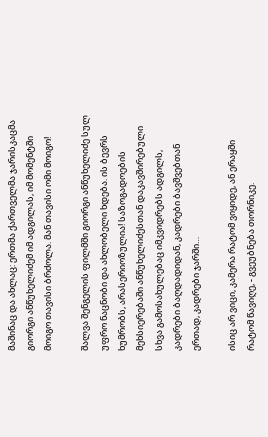მაშინაც და ახლაც: ერთმა ქართველმა ჯარისკაცმა გიორგი ანწუხელიძემ იმ ადგილას, იმ მომენტში მოიგო თავისი ბრძოლა. მან თავისი ომი მოიგო!

შალვა შენგელის ფილმში გიორგი ანწუხელიძე სულ უფრო ნაცნობი და ახლობელი ხდება. ის ბევრს ხუმრობს, არასერიოზულია! საზოგადოების მეხსიერებაში ანწუხელიძესთან დაკავშირებული სხვა გამოსახულებაც იმკვიდრებს ადგილს, კადრები ბაღდადიდან, კადრები ბავშვებთან ერთად, კადრები ჯარში…

ისიც არ ვიცი, კამერა რატომ ვიყიდე, ან ერაყში რატომ წავიღე, - გვეუბნება თორნიკე.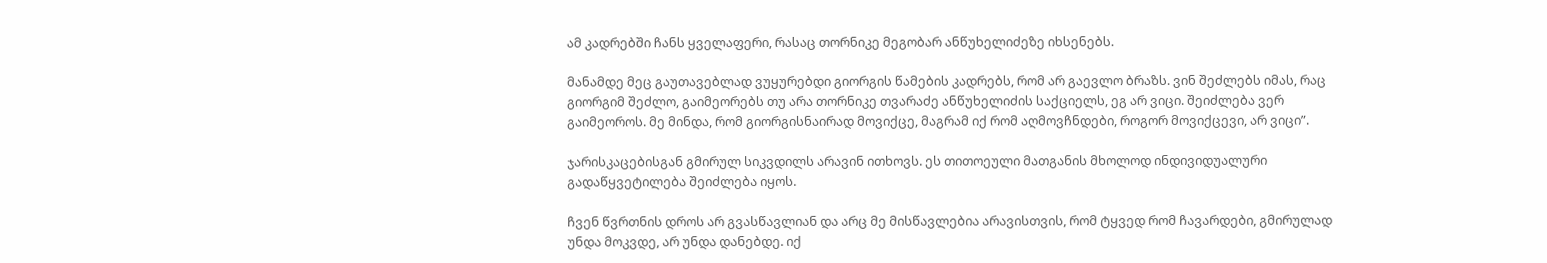ამ კადრებში ჩანს ყველაფერი, რასაც თორნიკე მეგობარ ანწუხელიძეზე იხსენებს.

მანამდე მეც გაუთავებლად ვუყურებდი გიორგის წამების კადრებს, რომ არ გაევლო ბრაზს. ვინ შეძლებს იმას, რაც გიორგიმ შეძლო, გაიმეორებს თუ არა თორნიკე თვარაძე ანწუხელიძის საქციელს, ეგ არ ვიცი. შეიძლება ვერ გაიმეოროს. მე მინდა, რომ გიორგისნაირად მოვიქცე, მაგრამ იქ რომ აღმოვჩნდები, როგორ მოვიქცევი, არ ვიცი”.

ჯარისკაცებისგან გმირულ სიკვდილს არავინ ითხოვს. ეს თითოეული მათგანის მხოლოდ ინდივიდუალური გადაწყვეტილება შეიძლება იყოს.

ჩვენ წვრთნის დროს არ გვასწავლიან და არც მე მისწავლებია არავისთვის, რომ ტყვედ რომ ჩავარდები, გმირულად უნდა მოკვდე, არ უნდა დანებდე. იქ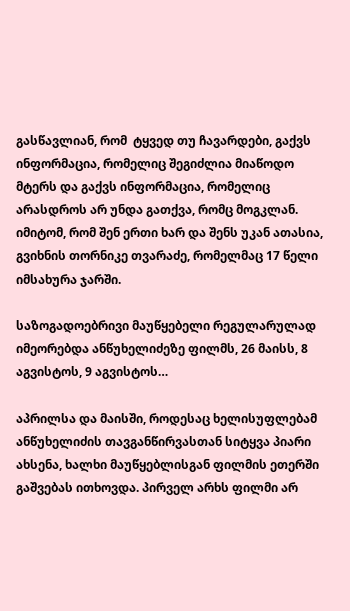გასწავლიან, რომ  ტყვედ თუ ჩავარდები, გაქვს ინფორმაცია, რომელიც შეგიძლია მიაწოდო მტერს და გაქვს ინფორმაცია, რომელიც არასდროს არ უნდა გათქვა, რომც მოგკლან. იმიტომ, რომ შენ ერთი ხარ და შენს უკან ათასია, გვიხნის თორნიკე თვარაძე, რომელმაც 17 წელი იმსახურა ჯარში.

საზოგადოებრივი მაუწყებელი რეგულარულად  იმეორებდა ანწუხელიძეზე ფილმს, 26 მაისს, 8 აგვისტოს, 9 აგვისტოს…

აპრილსა და მაისში, როდესაც ხელისუფლებამ ანწუხელიძის თავგანწირვასთან სიტყვა პიარი ახსენა, ხალხი მაუწყებლისგან ფილმის ეთერში გაშვებას ითხოვდა. პირველ არხს ფილმი არ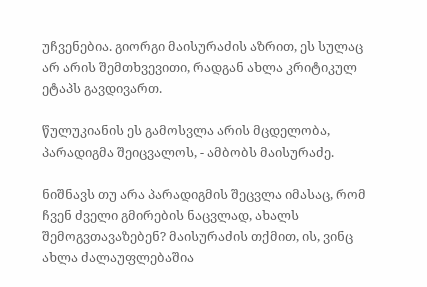უჩვენებია. გიორგი მაისურაძის აზრით, ეს სულაც არ არის შემთხვევითი, რადგან ახლა კრიტიკულ ეტაპს გავდივართ.

წულუკიანის ეს გამოსვლა არის მცდელობა, პარადიგმა შეიცვალოს, - ამბობს მაისურაძე.

ნიშნავს თუ არა პარადიგმის შეცვლა იმასაც, რომ ჩვენ ძველი გმირების ნაცვლად, ახალს შემოგვთავაზებენ? მაისურაძის თქმით, ის, ვინც ახლა ძალაუფლებაშია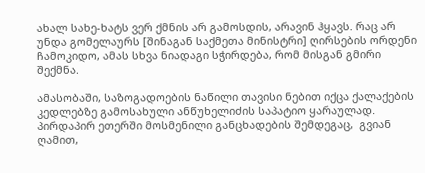ახალ სახე-ხატს ვერ ქმნის არ გამოსდის, არავინ ჰყავს. რაც არ უნდა გომელაურს [შინაგან საქმეთა მინისტრი] ღირსების ორდენი ჩამოკიდო, ამას სხვა ნიადაგი სჭირდება, რომ მისგან გმირი შექმნა.

ამასობაში, საზოგადოების ნაწილი თავისი ნებით იქცა ქალაქების კედლებზე გამოსახული ანწუხელიძის საპატიო ყარაულად. პირდაპირ ეთერში მოსმენილი განცხადების შემდეგაც,  გვიან ღამით,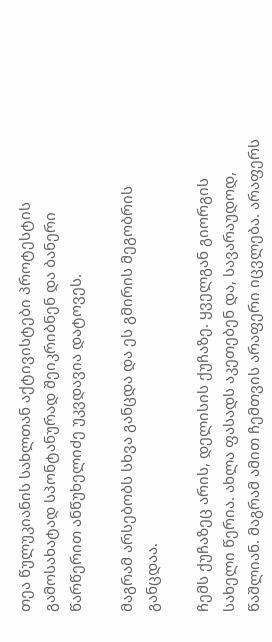თეა წულუკიანის სახლთან აქტივისტები პროტესტის გამოსახატად სპონტანურად შეიკრიბნენ და ბანერი წარწერით ანწუხელიძე უკვდავია დატოვეს.

მაგრამ არსებობს სხვა განცდა და ეს გმირის მეგობრის განცდაა.

ჩემს ქუჩაზეც არის, დელისის ქუჩაზე. ყველგან გიორგის სახელი წერია. ახლა ფასადს აკეთებენ და, სავარაუდოდ, წაშლიან. მაგრამ ამით ჩემთვის არაფერი იცვლება. არაფერს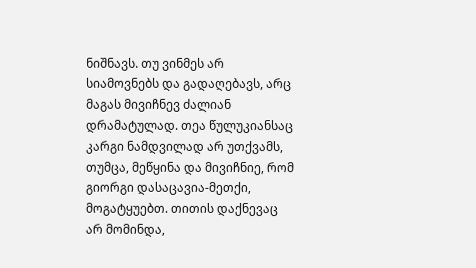ნიშნავს. თუ ვინმეს არ სიამოვნებს და გადაღებავს, არც მაგას მივიჩნევ ძალიან დრამატულად. თეა წულუკიანსაც კარგი ნამდვილად არ უთქვამს, თუმცა, მეწყინა და მივიჩნიე, რომ გიორგი დასაცავია-მეთქი, მოგატყუებთ. თითის დაქნევაც არ მომინდა,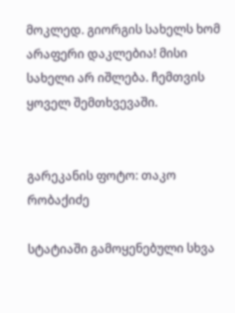მოკლედ. გიორგის სახელს ხომ არაფერი დაკლებია! მისი სახელი არ იშლება. ჩემთვის ყოველ შემთხვევაში.


გარეკანის ფოტო: თაკო რობაქიძე

სტატიაში გამოყენებული სხვა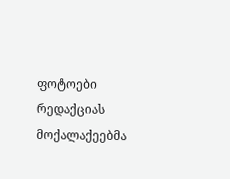ფოტოები რედაქციას მოქალაქეებმა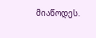მიაწოდეს.